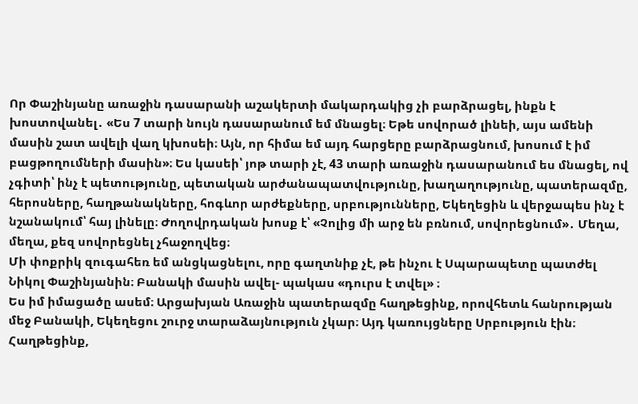Որ Փաշինյանը առաջին դասարանի աշակերտի մակարդակից չի բարձրացել, ինքն է խոստովանել․ «Ես 7 տարի նույն դասարանում եմ մնացել։ Եթե սովորած լինեի, այս ամենի մասին շատ ավելի վաղ կխոսեի։ Այն, որ հիմա եմ այդ հարցերը բարձրացնում, խոսում է իմ բացթողումների մասին»։ Ես կասեի՝ յոթ տարի չէ, 43 տարի առաջին դասարանում ես մնացել, ով չգիտի՝ ինչ է պետությունը, պետական արժանապատվությունը, խաղաղությունը, պատերազմը, հերոսները, հաղթանակները, հոգևոր արժեքները, սրբությունները, Եկեղեցին և վերջապես ինչ է նշանակում՝ հայ լինելը։ Ժողովրդական խոսք է՝ «Չոլից մի արջ են բռնում, սովորեցնում»․ Մեղա, մեղա, քեզ սովորեցնել չհաջողվեց։
Մի փոքրիկ զուգահեռ եմ անցկացնելու, որը գաղտնիք չէ, թե ինչու է Սպարապետը պատժել Նիկոլ Փաշինյանին։ Բանակի մասին ավել- պակաս «դուրս է տվել» ։
Ես իմ իմացածը ասեմ։ Արցախյան Առաջին պատերազմը հաղթեցինք, որովհետև հանրության մեջ Բանակի, Եկեղեցու շուրջ տարաձայնություն չկար։ Այդ կառույցները Սրբություն էին։ Հաղթեցինք,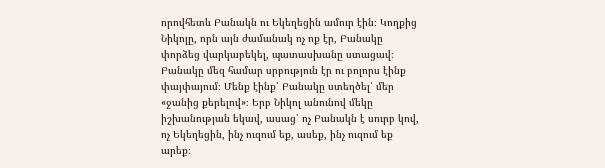որովհետև Բանակն ու Եկեղեցին ամուր էին։ Կողքից Նիկոլը, որն այն ժամանակ ոչ ոք էր, Բանակը փորձեց վարկաբեկել, պատասխանը ստացավ։ Բանակը մեզ համար սրբություն էր ու բոլորս էինք փայփայում։ Մենք էինք՝ Բանակը ստեղծել՝ մեր «ջանից քերելով»։ Երբ Նիկոլ անունով մեկը իշխանության եկավ, ասաց՝ ոչ Բանակն է սուրբ կով, ոչ Եկեղեցին, ինչ ուզում եք, ասեք, ինչ ուզում եք արեք։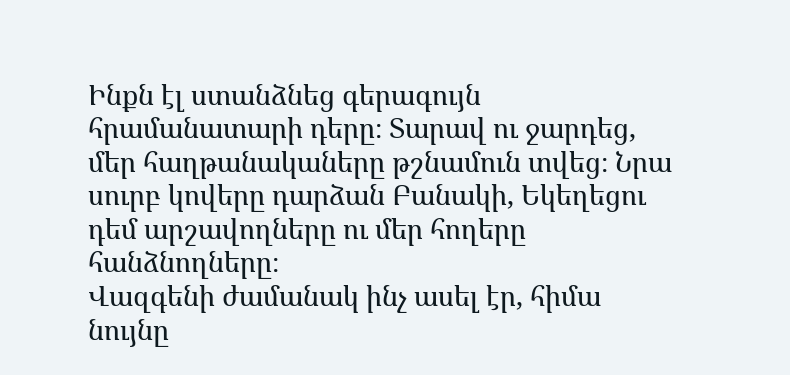Ինքն էլ ստանձնեց գերագույն հրամանատարի դերը։ Տարավ ու ջարդեց, մեր հաղթանակաները թշնամուն տվեց։ Նրա սուրբ կովերը դարձան Բանակի, Եկեղեցու դեմ արշավողները ու մեր հողերը հանձնողները։
Վազգենի ժամանակ ինչ ասել էր, հիմա նույնը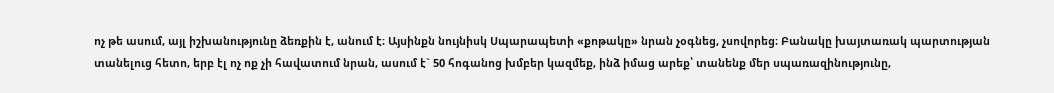ոչ թե ասում, այլ իշխանությունը ձեռքին է, անում է։ Այսինքն նույնիսկ Սպարապետի «քոթակը» նրան չօգնեց, չսովորեց։ Բանակը խայտառակ պարտության տանելուց հետո, երբ էլ ոչ ոք չի հավատում նրան, ասում է` 50 հոգանոց խմբեր կազմեք, ինձ իմաց արեք՝ տանենք մեր սպառազինությունը,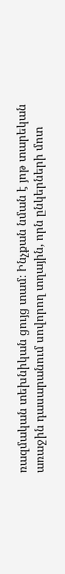ռազմական տեխնիկան ցույց տամ։ Ինչքան նման է յոթ տարեկան առաջին դասարանում սովորող տղային, որն ընկերների մոտ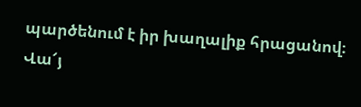պարծենում է իր խաղալիք հրացանով։ Վա՜յ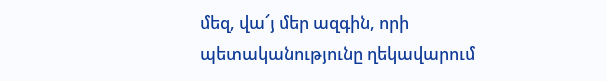մեզ, վա՜յ մեր ազգին, որի պետականությունը ղեկավարում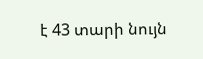է 43 տարի նույն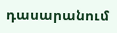դասարանում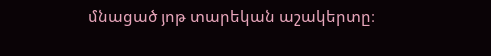մնացած յոթ տարեկան աշակերտը։